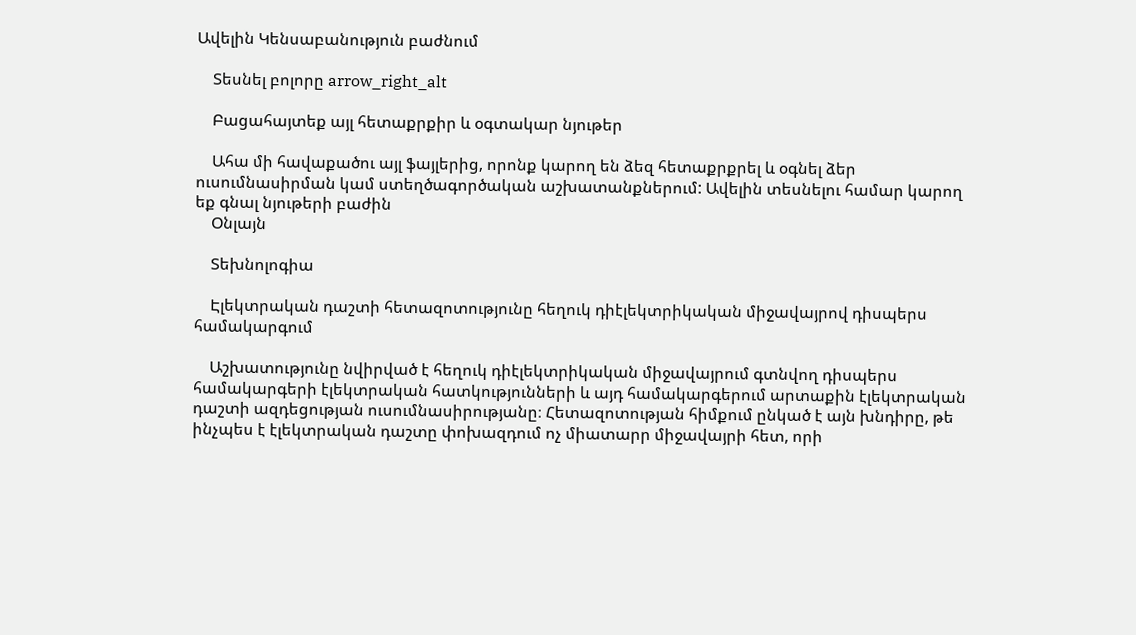Ավելին Կենսաբանություն բաժնում

    Տեսնել բոլորը arrow_right_alt

    Բացահայտեք այլ հետաքրքիր և օգտակար նյութեր

    Ահա մի հավաքածու այլ ֆայլերից, որոնք կարող են ձեզ հետաքրքրել և օգնել ձեր ուսումնասիրման կամ ստեղծագործական աշխատանքներում: Ավելին տեսնելու համար կարող եք գնալ նյութերի բաժին
    Օնլայն

    Տեխնոլոգիա

    Էլեկտրական դաշտի հետազոտությունը հեղուկ դիէլեկտրիկական միջավայրով դիսպերս համակարգում

    Աշխատությունը նվիրված է հեղուկ դիէլեկտրիկական միջավայրում գտնվող դիսպերս համակարգերի էլեկտրական հատկությունների և այդ համակարգերում արտաքին էլեկտրական դաշտի ազդեցության ուսումնասիրությանը։ Հետազոտության հիմքում ընկած է այն խնդիրը, թե ինչպես է էլեկտրական դաշտը փոխազդում ոչ միատարր միջավայրի հետ, որի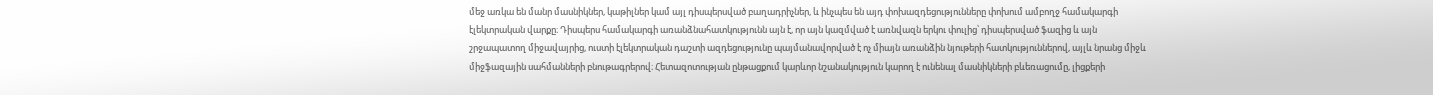մեջ առկա են մանր մասնիկներ, կաթիլներ կամ այլ դիսպերսված բաղադրիչներ, և ինչպես են այդ փոխազդեցությունները փոխում ամբողջ համակարգի էլեկտրական վարքը։ Դիսպերս համակարգի առանձնահատկությունն այն է, որ այն կազմված է առնվազն երկու փուլից՝ դիսպերսված ֆազից և այն շրջապատող միջավայրից, ուստի էլեկտրական դաշտի ազդեցությունը պայմանավորված է ոչ միայն առանձին նյութերի հատկություններով, այլև նրանց միջև միջֆազային սահմանների բնութագրերով։ Հետազոտության ընթացքում կարևոր նշանակություն կարող է ունենալ մասնիկների բևեռացումը, լիցքերի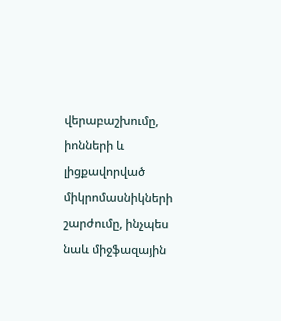վերաբաշխումը, իոնների և լիցքավորված միկրոմասնիկների շարժումը, ինչպես նաև միջֆազային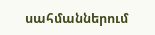սահմաններում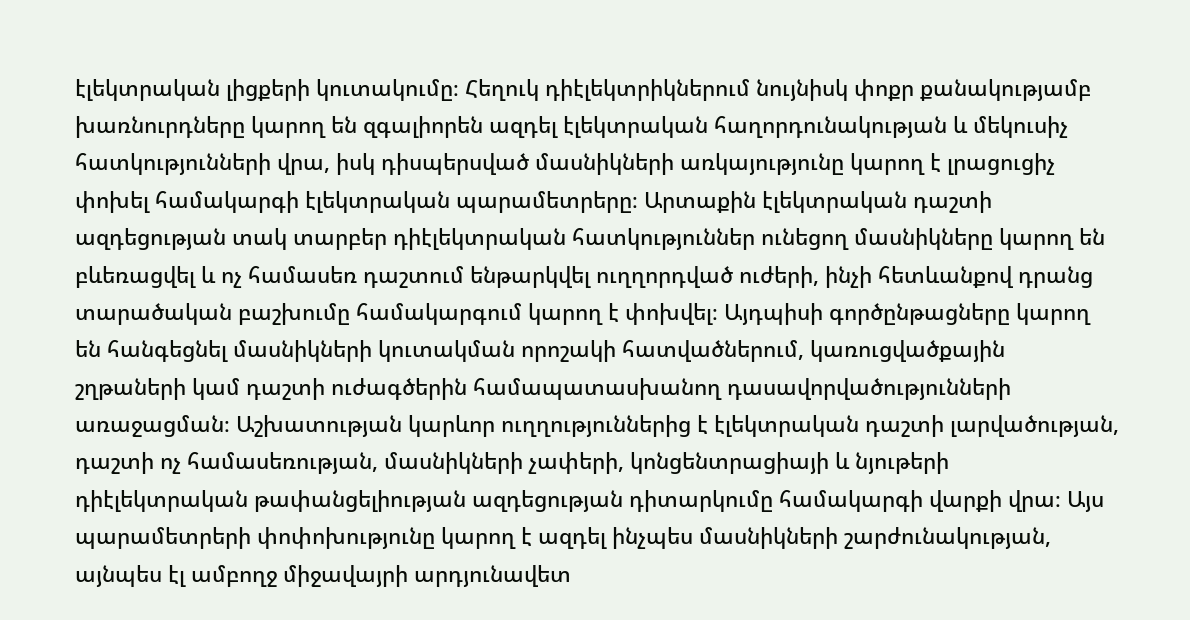էլեկտրական լիցքերի կուտակումը։ Հեղուկ դիէլեկտրիկներում նույնիսկ փոքր քանակությամբ խառնուրդները կարող են զգալիորեն ազդել էլեկտրական հաղորդունակության և մեկուսիչ հատկությունների վրա, իսկ դիսպերսված մասնիկների առկայությունը կարող է լրացուցիչ փոխել համակարգի էլեկտրական պարամետրերը։ Արտաքին էլեկտրական դաշտի ազդեցության տակ տարբեր դիէլեկտրական հատկություններ ունեցող մասնիկները կարող են բևեռացվել և ոչ համասեռ դաշտում ենթարկվել ուղղորդված ուժերի, ինչի հետևանքով դրանց տարածական բաշխումը համակարգում կարող է փոխվել։ Այդպիսի գործընթացները կարող են հանգեցնել մասնիկների կուտակման որոշակի հատվածներում, կառուցվածքային շղթաների կամ դաշտի ուժագծերին համապատասխանող դասավորվածությունների առաջացման։ Աշխատության կարևոր ուղղություններից է էլեկտրական դաշտի լարվածության, դաշտի ոչ համասեռության, մասնիկների չափերի, կոնցենտրացիայի և նյութերի դիէլեկտրական թափանցելիության ազդեցության դիտարկումը համակարգի վարքի վրա։ Այս պարամետրերի փոփոխությունը կարող է ազդել ինչպես մասնիկների շարժունակության, այնպես էլ ամբողջ միջավայրի արդյունավետ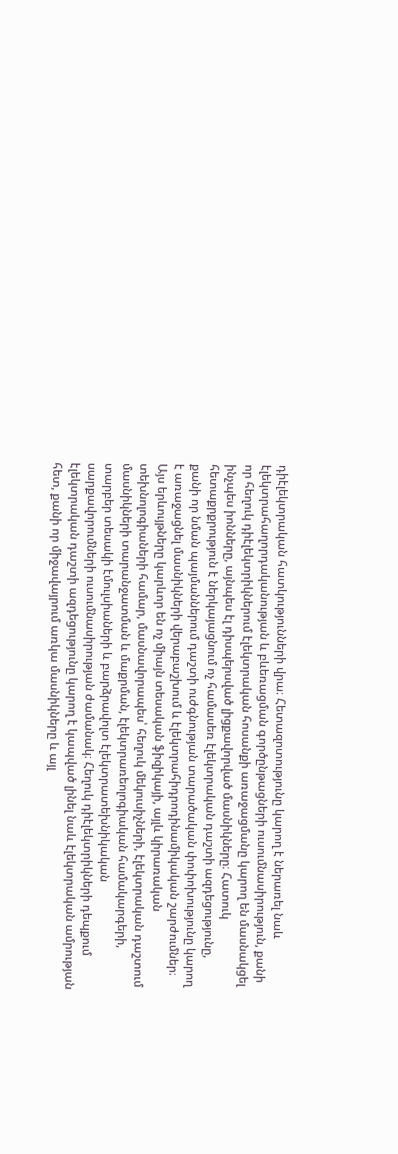դիէլեկտրական հատկությունների վրա։ Հետազոտությունը կարող է ներառել նաև էլեկտրահաղորդականության և բևեռացման գործընթացների ուսումնասիրություն, քանի որ հեղուկ դիէլեկտրիկներում էլեկտրական հոսանքի առաջացմանը կարող են մասնակցել ինչպես իոնները, այնպես էլ դիսպերսված լիցքավորված մասնիկները։ Հատուկ հետաքրքրություն է ներկայացնում ոչ համասեռ էլեկտրական դաշտի ազդեցությունը, քանի որ նման պայմաններում դաշտի ուժգնության տարածական փոփոխությունը կարող է առաջացնել մասնիկների վերաբաշխում և էլեկտրահիդրոդինամիկական շարժումներ։ Այս երևույթները կարևոր են ոչ միայն տեսական ֆիզիկայի, այլև կիրառական տեխնոլոգիաների համար, մասնավորապես՝ հեղուկ մեկուսիչների, էլեկտրական դաշտում մասնիկների տարանջատման և մաքրման, էլեկտրառեոլոգիական համակարգերի, տարբեր տեսակի էմուլսիաների և բարձրավոլտ էլեկտրատեխնիկական սարքավորումների ուսումնասիրության ժամանակ։ Հեղուկ դիէլեկտրիկների դեպքում էլեկտրական դաշտի ազդեցությունը կարող է կապված լինել նաև էլեկտրական ամրության հետ, քանի որ միջավայրում առկա մասնիկները և այլ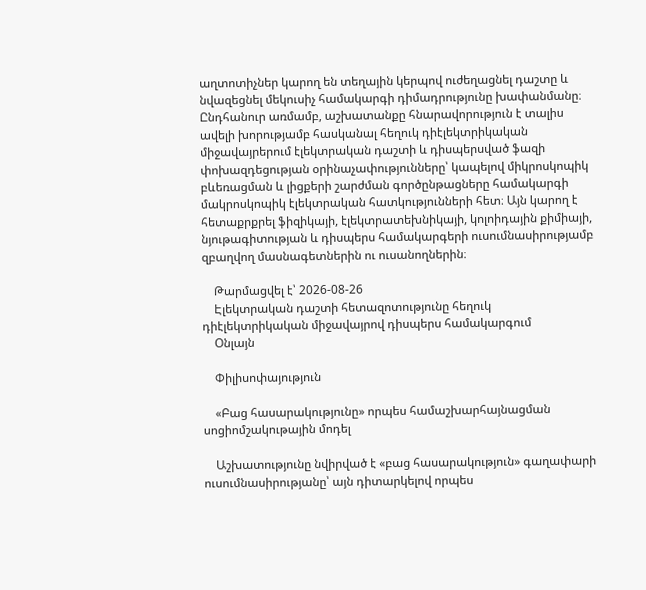աղտոտիչներ կարող են տեղային կերպով ուժեղացնել դաշտը և նվազեցնել մեկուսիչ համակարգի դիմադրությունը խափանմանը։ Ընդհանուր առմամբ, աշխատանքը հնարավորություն է տալիս ավելի խորությամբ հասկանալ հեղուկ դիէլեկտրիկական միջավայրերում էլեկտրական դաշտի և դիսպերսված ֆազի փոխազդեցության օրինաչափությունները՝ կապելով միկրոսկոպիկ բևեռացման և լիցքերի շարժման գործընթացները համակարգի մակրոսկոպիկ էլեկտրական հատկությունների հետ։ Այն կարող է հետաքրքրել ֆիզիկայի, էլեկտրատեխնիկայի, կոլոիդային քիմիայի, նյութագիտության և դիսպերս համակարգերի ուսումնասիրությամբ զբաղվող մասնագետներին ու ուսանողներին։

    Թարմացվել է՝ 2026-08-26
    Էլեկտրական դաշտի հետազոտությունը հեղուկ դիէլեկտրիկական միջավայրով դիսպերս համակարգում
    Օնլայն

    Փիլիսոփայություն

    «Բաց հասարակությունը» որպես համաշխարհայնացման սոցիոմշակութային մոդել

    Աշխատությունը նվիրված է «բաց հասարակություն» գաղափարի ուսումնասիրությանը՝ այն դիտարկելով որպես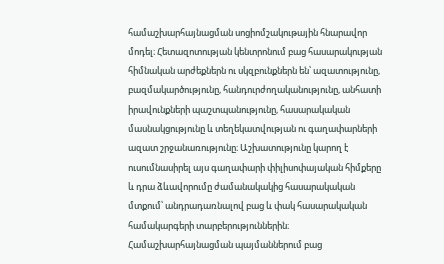համաշխարհայնացման սոցիոմշակութային հնարավոր մոդել։ Հետազոտության կենտրոնում բաց հասարակության հիմնական արժեքներն ու սկզբունքներն են՝ ազատությունը, բազմակարծությունը, հանդուրժողականությունը, անհատի իրավունքների պաշտպանությունը, հասարակական մասնակցությունը և տեղեկատվության ու գաղափարների ազատ շրջանառությունը։ Աշխատությունը կարող է ուսումնասիրել այս գաղափարի փիլիսոփայական հիմքերը և դրա ձևավորումը ժամանակակից հասարակական մտքում՝ անդրադառնալով բաց և փակ հասարակական համակարգերի տարբերություններին։ Համաշխարհայնացման պայմաններում բաց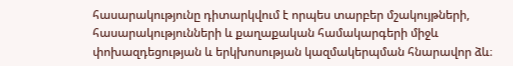հասարակությունը դիտարկվում է որպես տարբեր մշակույթների, հասարակությունների և քաղաքական համակարգերի միջև փոխազդեցության և երկխոսության կազմակերպման հնարավոր ձև։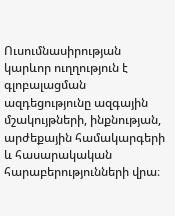Ուսումնասիրության կարևոր ուղղություն է գլոբալացման ազդեցությունը ազգային մշակույթների, ինքնության, արժեքային համակարգերի և հասարակական հարաբերությունների վրա։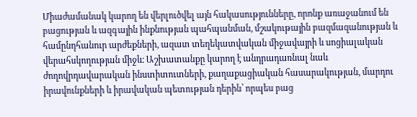Միաժամանակ կարող են վերլուծվել այն հակասությունները, որոնք առաջանում են բացության և ազգային ինքնության պահպանման, մշակութային բազմազանության և համընդհանուր արժեքների, ազատ տեղեկատվական միջավայրի և սոցիալական վերահսկողության միջև։ Աշխատանքը կարող է անդրադառնալ նաև ժողովրդավարական ինստիտուտների, քաղաքացիական հասարակության, մարդու իրավունքների և իրավական պետության դերին՝ որպես բաց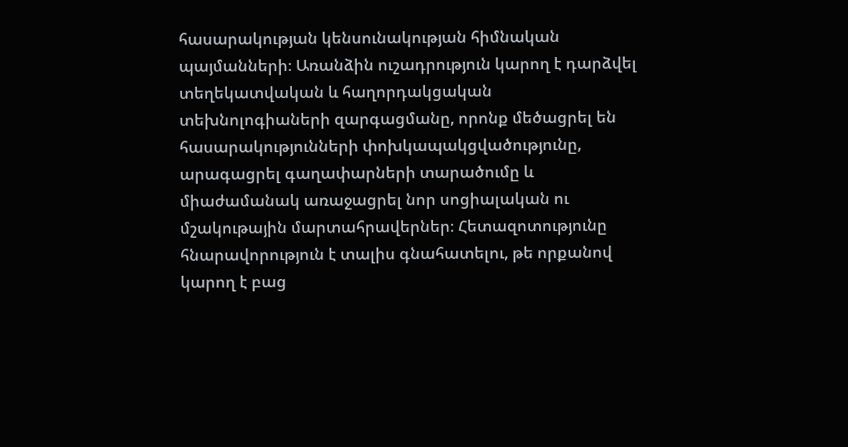հասարակության կենսունակության հիմնական պայմանների։ Առանձին ուշադրություն կարող է դարձվել տեղեկատվական և հաղորդակցական տեխնոլոգիաների զարգացմանը, որոնք մեծացրել են հասարակությունների փոխկապակցվածությունը, արագացրել գաղափարների տարածումը և միաժամանակ առաջացրել նոր սոցիալական ու մշակութային մարտահրավերներ։ Հետազոտությունը հնարավորություն է տալիս գնահատելու, թե որքանով կարող է բաց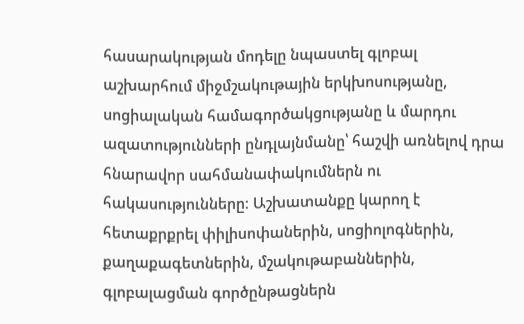հասարակության մոդելը նպաստել գլոբալ աշխարհում միջմշակութային երկխոսությանը, սոցիալական համագործակցությանը և մարդու ազատությունների ընդլայնմանը՝ հաշվի առնելով դրա հնարավոր սահմանափակումներն ու հակասությունները։ Աշխատանքը կարող է հետաքրքրել փիլիսոփաներին, սոցիոլոգներին, քաղաքագետներին, մշակութաբաններին, գլոբալացման գործընթացներն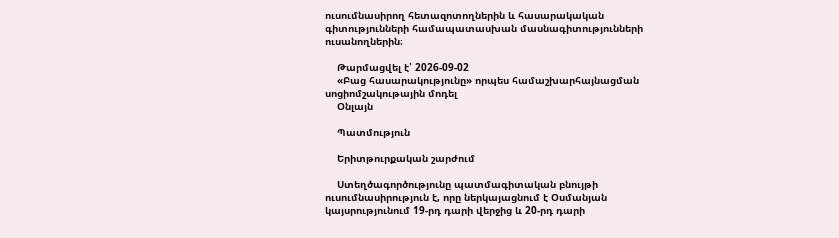ուսումնասիրող հետազոտողներին և հասարակական գիտությունների համապատասխան մասնագիտությունների ուսանողներին։

    Թարմացվել է՝ 2026-09-02
    «Բաց հասարակությունը» որպես համաշխարհայնացման սոցիոմշակութային մոդել
    Օնլայն

    Պատմություն

    Երիտթուրքական շարժում

    Ստեղծագործությունը պատմագիտական բնույթի ուսումնասիրություն է, որը ներկայացնում է Օսմանյան կայսրությունում 19-րդ դարի վերջից և 20-րդ դարի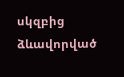սկզբից ձևավորված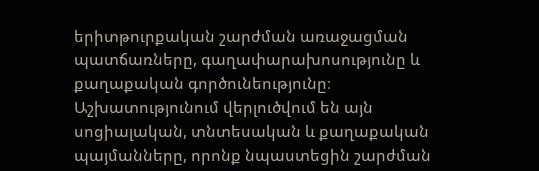երիտթուրքական շարժման առաջացման պատճառները, գաղափարախոսությունը և քաղաքական գործունեությունը։ Աշխատությունում վերլուծվում են այն սոցիալական, տնտեսական և քաղաքական պայմանները, որոնք նպաստեցին շարժման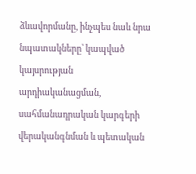ձևավորմանը, ինչպես նաև նրա նպատակները՝ կապված կայսրության արդիականացման, սահմանադրական կարգերի վերականգնման և պետական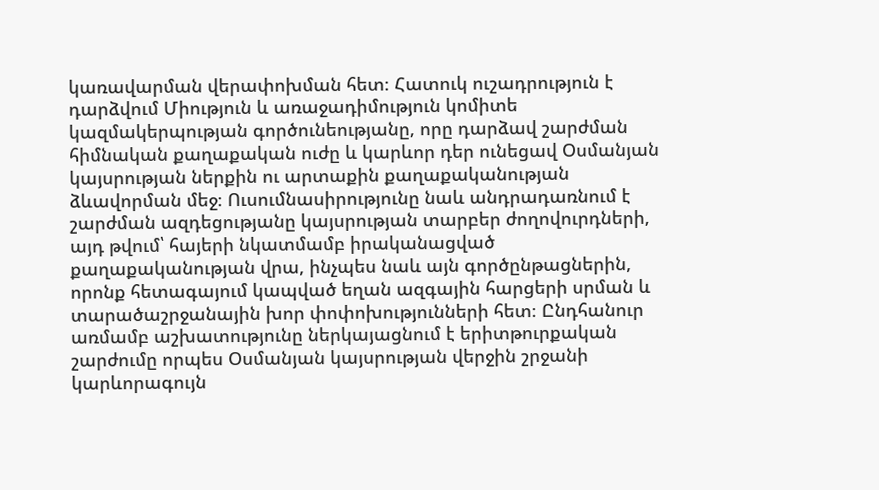կառավարման վերափոխման հետ։ Հատուկ ուշադրություն է դարձվում Միություն և առաջադիմություն կոմիտե կազմակերպության գործունեությանը, որը դարձավ շարժման հիմնական քաղաքական ուժը և կարևոր դեր ունեցավ Օսմանյան կայսրության ներքին ու արտաքին քաղաքականության ձևավորման մեջ։ Ուսումնասիրությունը նաև անդրադառնում է շարժման ազդեցությանը կայսրության տարբեր ժողովուրդների, այդ թվում՝ հայերի նկատմամբ իրականացված քաղաքականության վրա, ինչպես նաև այն գործընթացներին, որոնք հետագայում կապված եղան ազգային հարցերի սրման և տարածաշրջանային խոր փոփոխությունների հետ։ Ընդհանուր առմամբ աշխատությունը ներկայացնում է երիտթուրքական շարժումը որպես Օսմանյան կայսրության վերջին շրջանի կարևորագույն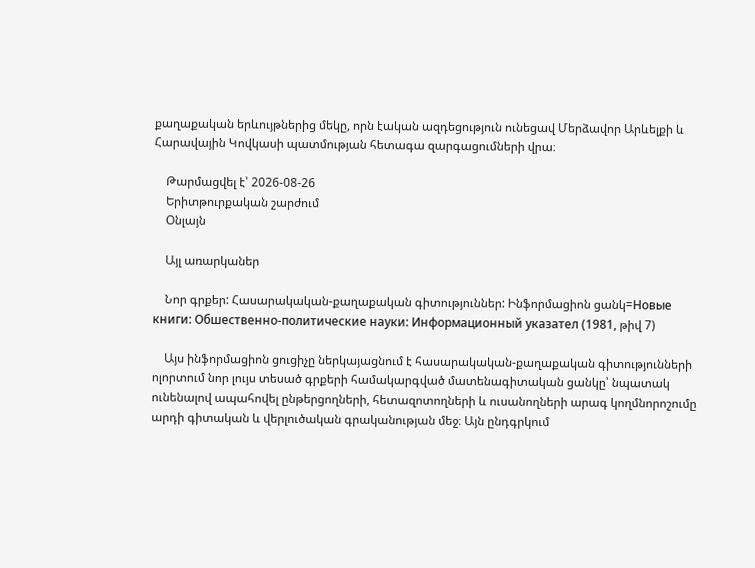քաղաքական երևույթներից մեկը, որն էական ազդեցություն ունեցավ Մերձավոր Արևելքի և Հարավային Կովկասի պատմության հետագա զարգացումների վրա։

    Թարմացվել է՝ 2026-08-26
    Երիտթուրքական շարժում
    Օնլայն

    Այլ առարկաներ

    Նոր գրքեր: Հասարակական-քաղաքական գիտություններ: Ինֆորմացիոն ցանկ=Новые книги: Обшественно-политические науки: Информационный указател (1981, թիվ 7)

    Այս ինֆորմացիոն ցուցիչը ներկայացնում է հասարակական-քաղաքական գիտությունների ոլորտում նոր լույս տեսած գրքերի համակարգված մատենագիտական ցանկը՝ նպատակ ունենալով ապահովել ընթերցողների, հետազոտողների և ուսանողների արագ կողմնորոշումը արդի գիտական և վերլուծական գրականության մեջ։ Այն ընդգրկում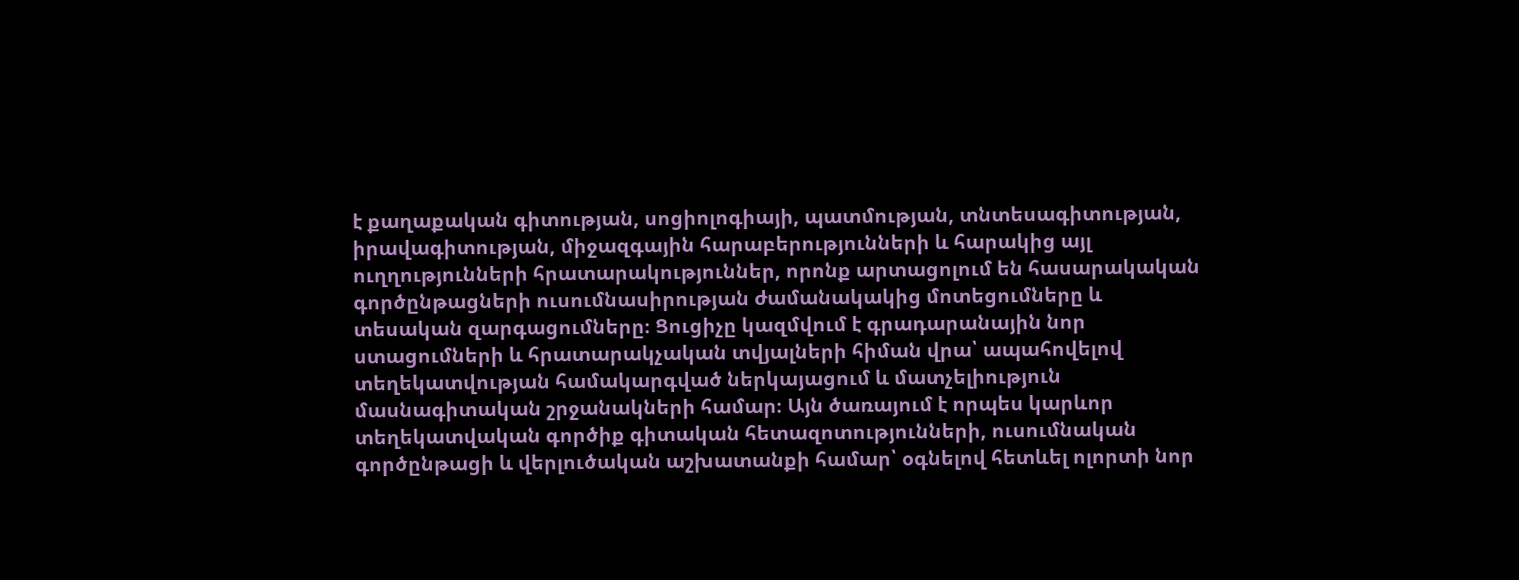է քաղաքական գիտության, սոցիոլոգիայի, պատմության, տնտեսագիտության, իրավագիտության, միջազգային հարաբերությունների և հարակից այլ ուղղությունների հրատարակություններ, որոնք արտացոլում են հասարակական գործընթացների ուսումնասիրության ժամանակակից մոտեցումները և տեսական զարգացումները։ Ցուցիչը կազմվում է գրադարանային նոր ստացումների և հրատարակչական տվյալների հիման վրա՝ ապահովելով տեղեկատվության համակարգված ներկայացում և մատչելիություն մասնագիտական շրջանակների համար։ Այն ծառայում է որպես կարևոր տեղեկատվական գործիք գիտական հետազոտությունների, ուսումնական գործընթացի և վերլուծական աշխատանքի համար՝ օգնելով հետևել ոլորտի նոր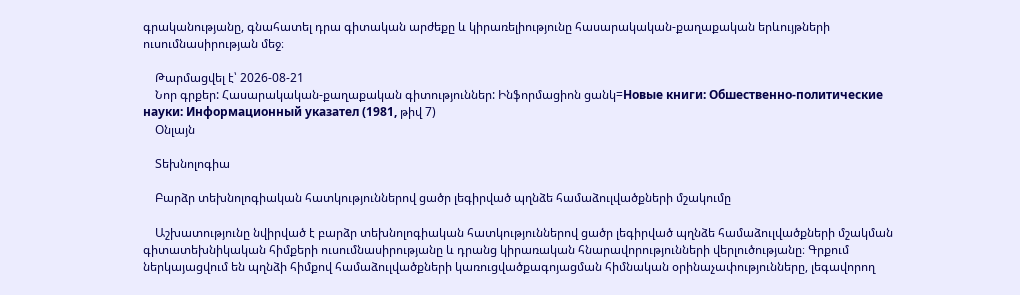գրականությանը, գնահատել դրա գիտական արժեքը և կիրառելիությունը հասարակական-քաղաքական երևույթների ուսումնասիրության մեջ։

    Թարմացվել է՝ 2026-08-21
    Նոր գրքեր: Հասարակական-քաղաքական գիտություններ: Ինֆորմացիոն ցանկ=Новые книги: Обшественно-политические науки: Информационный указател (1981, թիվ 7)
    Օնլայն

    Տեխնոլոգիա

    Բարձր տեխնոլոգիական հատկություններով ցածր լեգիրված պղնձե համաձուլվածքների մշակումը

    Աշխատությունը նվիրված է բարձր տեխնոլոգիական հատկություններով ցածր լեգիրված պղնձե համաձուլվածքների մշակման գիտատեխնիկական հիմքերի ուսումնասիրությանը և դրանց կիրառական հնարավորությունների վերլուծությանը։ Գրքում ներկայացվում են պղնձի հիմքով համաձուլվածքների կառուցվածքագոյացման հիմնական օրինաչափությունները, լեգավորող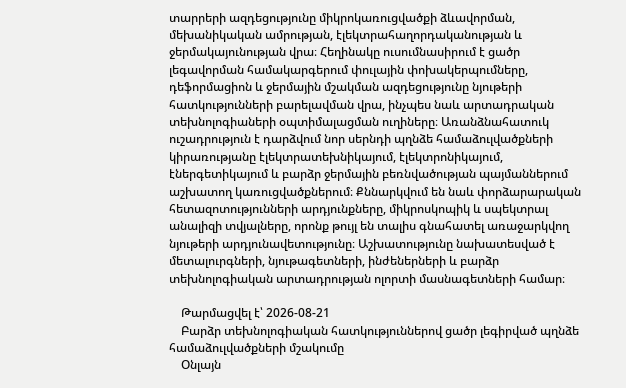տարրերի ազդեցությունը միկրոկառուցվածքի ձևավորման, մեխանիկական ամրության, էլեկտրահաղորդականության և ջերմակայունության վրա։ Հեղինակը ուսումնասիրում է ցածր լեգավորման համակարգերում փուլային փոխակերպումները, դեֆորմացիոն և ջերմային մշակման ազդեցությունը նյութերի հատկությունների բարելավման վրա, ինչպես նաև արտադրական տեխնոլոգիաների օպտիմալացման ուղիները։ Առանձնահատուկ ուշադրություն է դարձվում նոր սերնդի պղնձե համաձուլվածքների կիրառությանը էլեկտրատեխնիկայում, էլեկտրոնիկայում, էներգետիկայում և բարձր ջերմային բեռնվածության պայմաններում աշխատող կառուցվածքներում։ Քննարկվում են նաև փորձարարական հետազոտությունների արդյունքները, միկրոսկոպիկ և սպեկտրալ անալիզի տվյալները, որոնք թույլ են տալիս գնահատել առաջարկվող նյութերի արդյունավետությունը։ Աշխատությունը նախատեսված է մետալուրգների, նյութագետների, ինժեներների և բարձր տեխնոլոգիական արտադրության ոլորտի մասնագետների համար։

    Թարմացվել է՝ 2026-08-21
    Բարձր տեխնոլոգիական հատկություններով ցածր լեգիրված պղնձե համաձուլվածքների մշակումը
    Օնլայն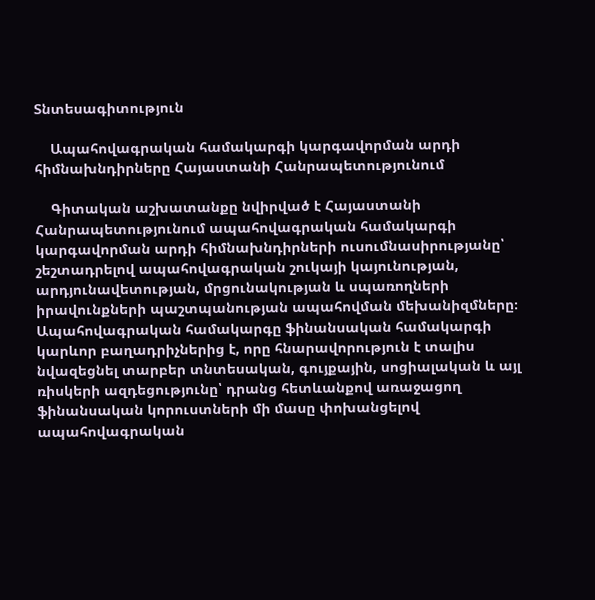Տնտեսագիտություն

    Ապահովագրական համակարգի կարգավորման արդի հիմնախնդիրները Հայաստանի Հանրապետությունում

    Գիտական աշխատանքը նվիրված է Հայաստանի Հանրապետությունում ապահովագրական համակարգի կարգավորման արդի հիմնախնդիրների ուսումնասիրությանը՝ շեշտադրելով ապահովագրական շուկայի կայունության, արդյունավետության, մրցունակության և սպառողների իրավունքների պաշտպանության ապահովման մեխանիզմները։ Ապահովագրական համակարգը ֆինանսական համակարգի կարևոր բաղադրիչներից է, որը հնարավորություն է տալիս նվազեցնել տարբեր տնտեսական, գույքային, սոցիալական և այլ ռիսկերի ազդեցությունը՝ դրանց հետևանքով առաջացող ֆինանսական կորուստների մի մասը փոխանցելով ապահովագրական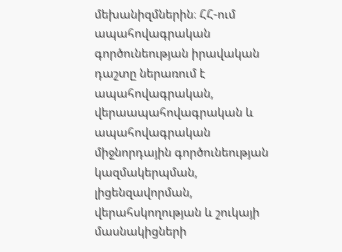մեխանիզմներին։ ՀՀ-ում ապահովագրական գործունեության իրավական դաշտը ներառում է ապահովագրական, վերաապահովագրական և ապահովագրական միջնորդային գործունեության կազմակերպման, լիցենզավորման, վերահսկողության և շուկայի մասնակիցների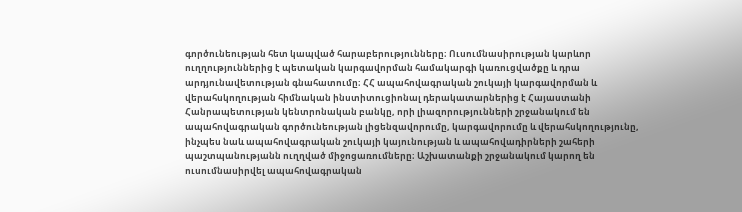գործունեության հետ կապված հարաբերությունները։ Ուսումնասիրության կարևոր ուղղություններից է պետական կարգավորման համակարգի կառուցվածքը և դրա արդյունավետության գնահատումը։ ՀՀ ապահովագրական շուկայի կարգավորման և վերահսկողության հիմնական ինստիտուցիոնալ դերակատարներից է Հայաստանի Հանրապետության կենտրոնական բանկը, որի լիազորությունների շրջանակում են ապահովագրական գործունեության լիցենզավորումը, կարգավորումը և վերահսկողությունը, ինչպես նաև ապահովագրական շուկայի կայունության և ապահովադիրների շահերի պաշտպանությանն ուղղված միջոցառումները։ Աշխատանքի շրջանակում կարող են ուսումնասիրվել ապահովագրական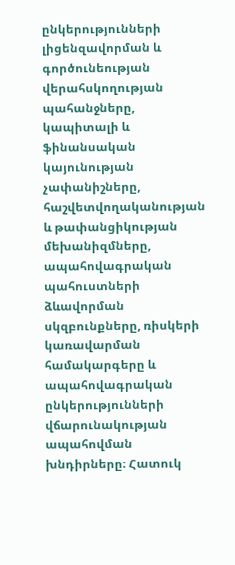ընկերությունների լիցենզավորման և գործունեության վերահսկողության պահանջները, կապիտալի և ֆինանսական կայունության չափանիշները, հաշվետվողականության և թափանցիկության մեխանիզմները, ապահովագրական պահուստների ձևավորման սկզբունքները, ռիսկերի կառավարման համակարգերը և ապահովագրական ընկերությունների վճարունակության ապահովման խնդիրները։ Հատուկ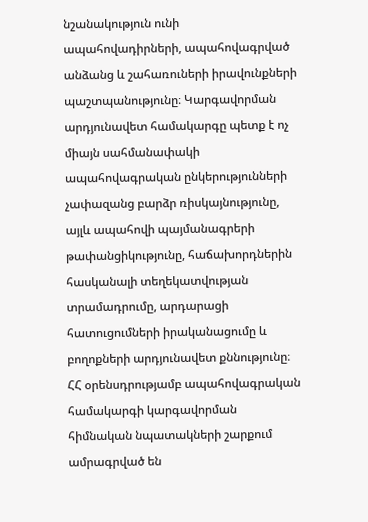նշանակություն ունի ապահովադիրների, ապահովագրված անձանց և շահառուների իրավունքների պաշտպանությունը։ Կարգավորման արդյունավետ համակարգը պետք է ոչ միայն սահմանափակի ապահովագրական ընկերությունների չափազանց բարձր ռիսկայնությունը, այլև ապահովի պայմանագրերի թափանցիկությունը, հաճախորդներին հասկանալի տեղեկատվության տրամադրումը, արդարացի հատուցումների իրականացումը և բողոքների արդյունավետ քննությունը։ ՀՀ օրենսդրությամբ ապահովագրական համակարգի կարգավորման հիմնական նպատակների շարքում ամրագրված են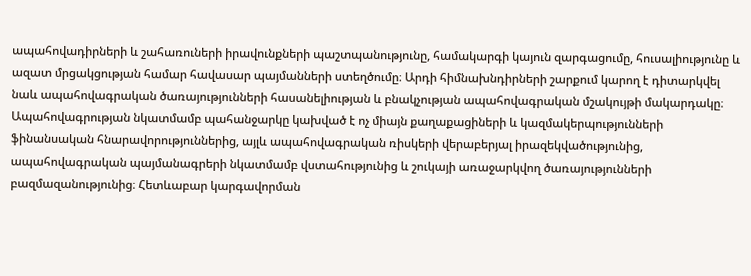ապահովադիրների և շահառուների իրավունքների պաշտպանությունը, համակարգի կայուն զարգացումը, հուսալիությունը և ազատ մրցակցության համար հավասար պայմանների ստեղծումը։ Արդի հիմնախնդիրների շարքում կարող է դիտարկվել նաև ապահովագրական ծառայությունների հասանելիության և բնակչության ապահովագրական մշակույթի մակարդակը։ Ապահովագրության նկատմամբ պահանջարկը կախված է ոչ միայն քաղաքացիների և կազմակերպությունների ֆինանսական հնարավորություններից, այլև ապահովագրական ռիսկերի վերաբերյալ իրազեկվածությունից, ապահովագրական պայմանագրերի նկատմամբ վստահությունից և շուկայի առաջարկվող ծառայությունների բազմազանությունից։ Հետևաբար կարգավորման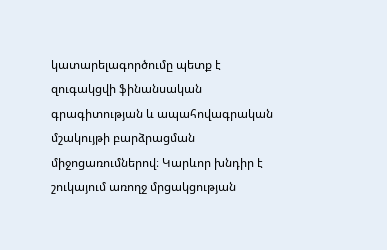կատարելագործումը պետք է զուգակցվի ֆինանսական գրագիտության և ապահովագրական մշակույթի բարձրացման միջոցառումներով։ Կարևոր խնդիր է շուկայում առողջ մրցակցության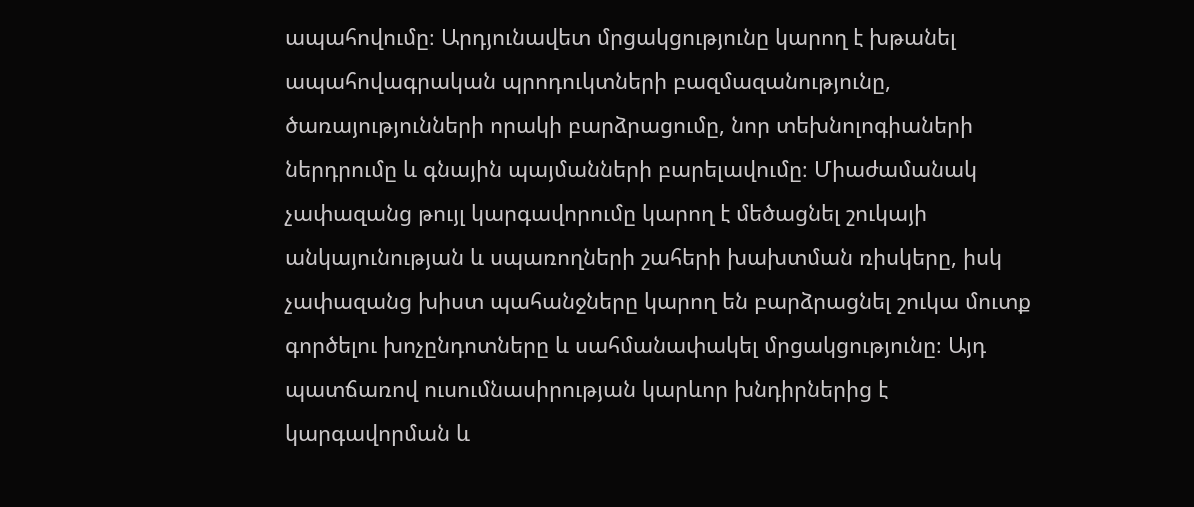ապահովումը։ Արդյունավետ մրցակցությունը կարող է խթանել ապահովագրական պրոդուկտների բազմազանությունը, ծառայությունների որակի բարձրացումը, նոր տեխնոլոգիաների ներդրումը և գնային պայմանների բարելավումը։ Միաժամանակ չափազանց թույլ կարգավորումը կարող է մեծացնել շուկայի անկայունության և սպառողների շահերի խախտման ռիսկերը, իսկ չափազանց խիստ պահանջները կարող են բարձրացնել շուկա մուտք գործելու խոչընդոտները և սահմանափակել մրցակցությունը։ Այդ պատճառով ուսումնասիրության կարևոր խնդիրներից է կարգավորման և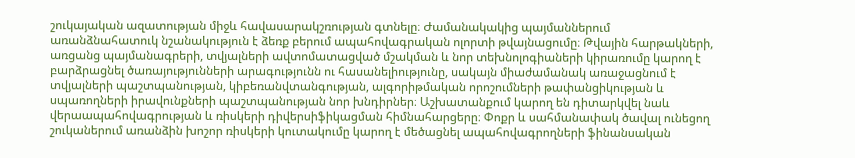շուկայական ազատության միջև հավասարակշռության գտնելը։ Ժամանակակից պայմաններում առանձնահատուկ նշանակություն է ձեռք բերում ապահովագրական ոլորտի թվայնացումը։ Թվային հարթակների, առցանց պայմանագրերի, տվյալների ավտոմատացված մշակման և նոր տեխնոլոգիաների կիրառումը կարող է բարձրացնել ծառայությունների արագությունն ու հասանելիությունը, սակայն միաժամանակ առաջացնում է տվյալների պաշտպանության, կիբեռանվտանգության, ալգորիթմական որոշումների թափանցիկության և սպառողների իրավունքների պաշտպանության նոր խնդիրներ։ Աշխատանքում կարող են դիտարկվել նաև վերաապահովագրության և ռիսկերի դիվերսիֆիկացման հիմնահարցերը։ Փոքր և սահմանափակ ծավալ ունեցող շուկաներում առանձին խոշոր ռիսկերի կուտակումը կարող է մեծացնել ապահովագրողների ֆինանսական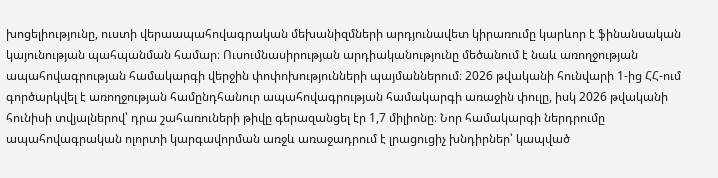խոցելիությունը, ուստի վերաապահովագրական մեխանիզմների արդյունավետ կիրառումը կարևոր է ֆինանսական կայունության պահպանման համար։ Ուսումնասիրության արդիականությունը մեծանում է նաև առողջության ապահովագրության համակարգի վերջին փոփոխությունների պայմաններում։ 2026 թվականի հունվարի 1-ից ՀՀ-ում գործարկվել է առողջության համընդհանուր ապահովագրության համակարգի առաջին փուլը, իսկ 2026 թվականի հունիսի տվյալներով՝ դրա շահառուների թիվը գերազանցել էր 1,7 միլիոնը։ Նոր համակարգի ներդրումը ապահովագրական ոլորտի կարգավորման առջև առաջադրում է լրացուցիչ խնդիրներ՝ կապված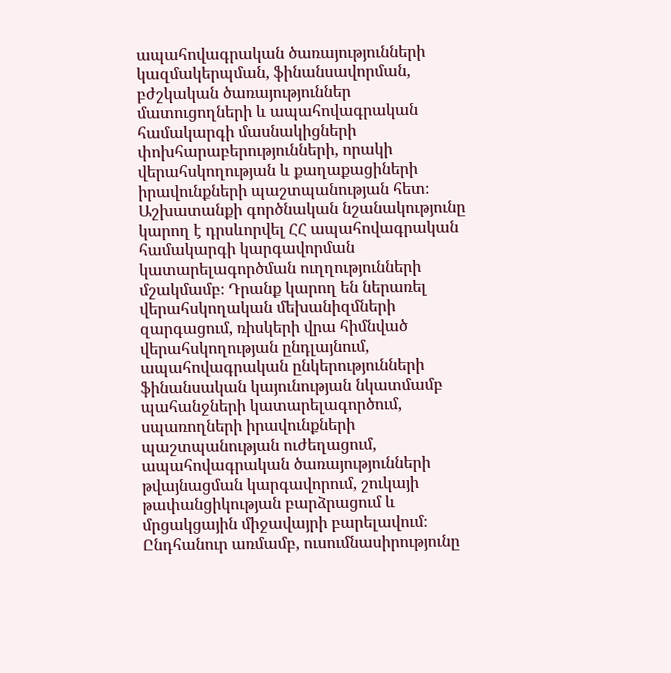ապահովագրական ծառայությունների կազմակերպման, ֆինանսավորման, բժշկական ծառայություններ մատուցողների և ապահովագրական համակարգի մասնակիցների փոխհարաբերությունների, որակի վերահսկողության և քաղաքացիների իրավունքների պաշտպանության հետ։ Աշխատանքի գործնական նշանակությունը կարող է դրսևորվել ՀՀ ապահովագրական համակարգի կարգավորման կատարելագործման ուղղությունների մշակմամբ։ Դրանք կարող են ներառել վերահսկողական մեխանիզմների զարգացում, ռիսկերի վրա հիմնված վերահսկողության ընդլայնում, ապահովագրական ընկերությունների ֆինանսական կայունության նկատմամբ պահանջների կատարելագործում, սպառողների իրավունքների պաշտպանության ուժեղացում, ապահովագրական ծառայությունների թվայնացման կարգավորում, շուկայի թափանցիկության բարձրացում և մրցակցային միջավայրի բարելավում։ Ընդհանուր առմամբ, ուսումնասիրությունը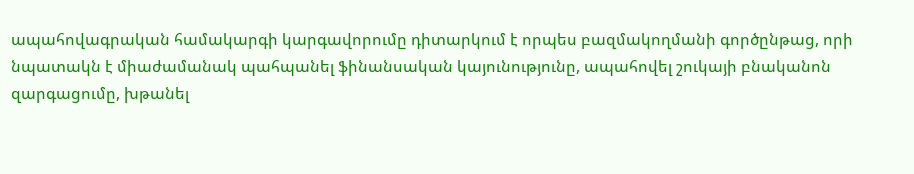ապահովագրական համակարգի կարգավորումը դիտարկում է որպես բազմակողմանի գործընթաց, որի նպատակն է միաժամանակ պահպանել ֆինանսական կայունությունը, ապահովել շուկայի բնականոն զարգացումը, խթանել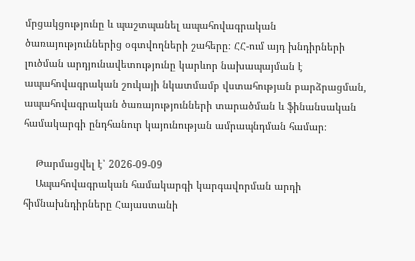մրցակցությունը և պաշտպանել ապահովագրական ծառայություններից օգտվողների շահերը։ ՀՀ-ում այդ խնդիրների լուծման արդյունավետությունը կարևոր նախապայման է ապահովագրական շուկայի նկատմամբ վստահության բարձրացման, ապահովագրական ծառայությունների տարածման և ֆինանսական համակարգի ընդհանուր կայունության ամրապնդման համար։

    Թարմացվել է՝ 2026-09-09
    Ապահովագրական համակարգի կարգավորման արդի հիմնախնդիրները Հայաստանի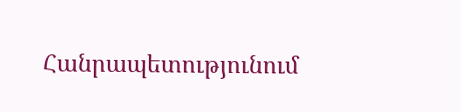Հանրապետությունում